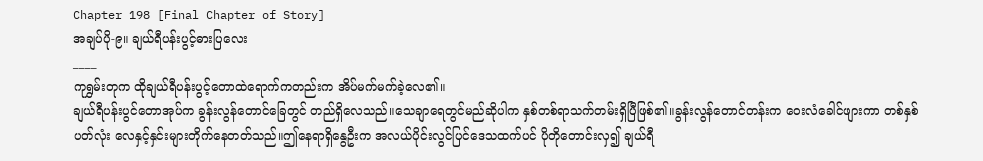Chapter 198 [Final Chapter of Story]
အချပ်ပို-၉။ ချယ်ရီပန်းပွင့်ဓားပြလေး
____
ကုရွှမ်းတုက ထိုချယ်ရီပန်းပွင့်တောထဲရောက်ကတည်းက အိပ်မက်မက်ခဲ့လေ၏။
ချယ်ရီပန်းပွင်တောအုပ်က ခွန်းလွန်တောင်ခြေတွင် တည်ရှိလေသည်။သေချာရေတွင်မည်ဆိုပါက နှစ်တစ်ရာသက်တမ်းရှိပြီဖြစ်၏။ခွန်းလွန်တောင်တန်းက ဝေးလံခေါင်ဖျားကာ တစ်နှစ်ပတ်လုံး လေနှင့်နှင်းများတိုက်နေတတ်သည်။ဤနေရာရှိနွေဦးက အလယ်ပိုင်းလွင်ပြင်ဒေသထက်ပင် ပိုတိုတောင်းလှ၍ ချယ်ရီ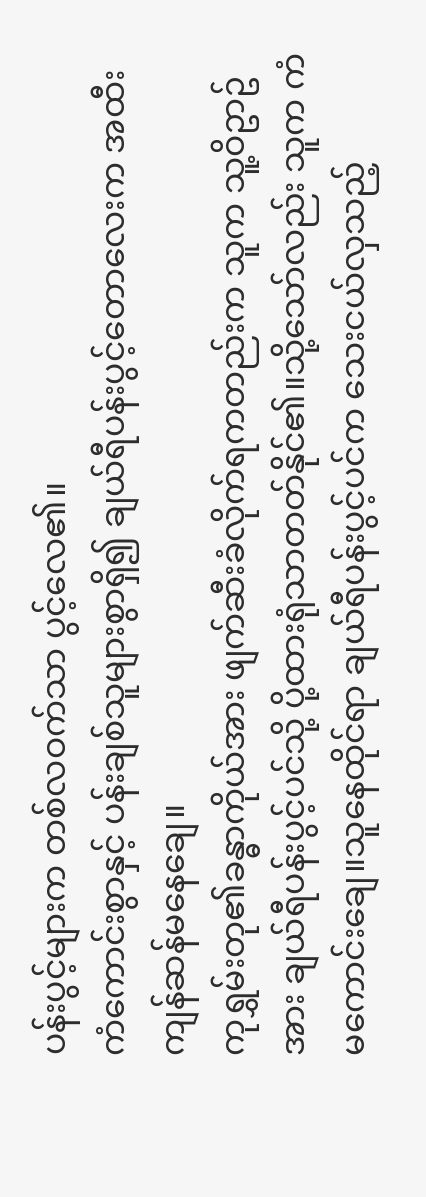ပန်းပွင့်များက တစ်လဝက်သာ ပွင့်လေ၏။
ကံကောင်းစွာနှင့် ပန်းချစ်သူများစွာရှိ၍ ချယ်ရီပန်းပွင့်တောလေးက အထီးကျန်ဆန်မနေချေ။
ကုရွှမ်းတု၏ခန္ဓာကိုယ်အား ဖျက်ဆီးခံလိုက်ရကတည်းက သူက သူ့ဝိဥာဥ်အား ချယ်ရီပန်းပွင့်ပင်သို့ ပို့ထားရုံသာတတ်နိုင်၏။သို့သော်လည်း သူက ကံမကောင်းချေ။သူနေထိုင်ရာ ချယ်ရီပန်းပွင့်ပင်က သေးငယ်လှသည့်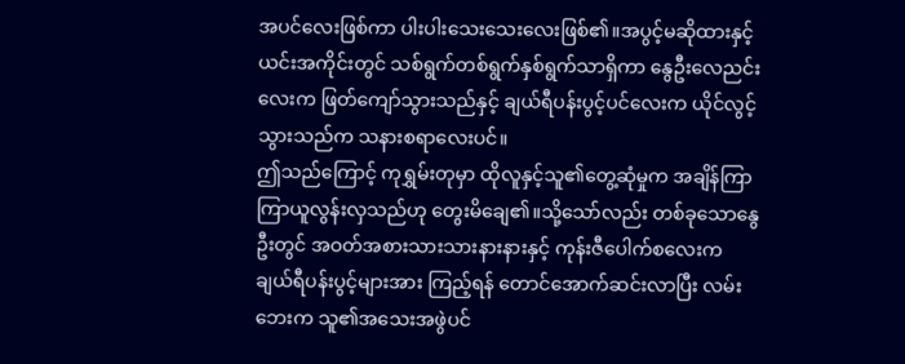အပင်လေးဖြစ်ကာ ပါးပါးသေးသေးလေးဖြစ်၏။အပွင့်မဆိုထားနှင့် ယင်းအကိုင်းတွင် သစ်ရွက်တစ်ရွက်နှစ်ရွက်သာရှိကာ နွေဦးလေညင်းလေးက ဖြတ်ကျော်သွားသည်နှင့် ချယ်ရီပန်းပွင့်ပင်လေးက ယိုင်လွင့်သွားသည်က သနားစရာလေးပင်။
ဤသည်ကြောင့် ကုရွှမ်းတုမှာ ထိုလူနှင့်သူ၏တွေ့ဆုံမှုက အချိန်ကြာကြာယူလွန်းလှသည်ဟု တွေးမိချေ၏။သို့သော်လည်း တစ်ခုသောနွေဦးတွင် အဝတ်အစားသားသားနားနားနှင့် ကုန်းဇီပေါက်စလေးက ချယ်ရီပန်းပွင့်များအား ကြည့်ရန် တောင်အောက်ဆင်းလာပြီး လမ်းဘေးက သူ၏အသေးအဖွဲပင်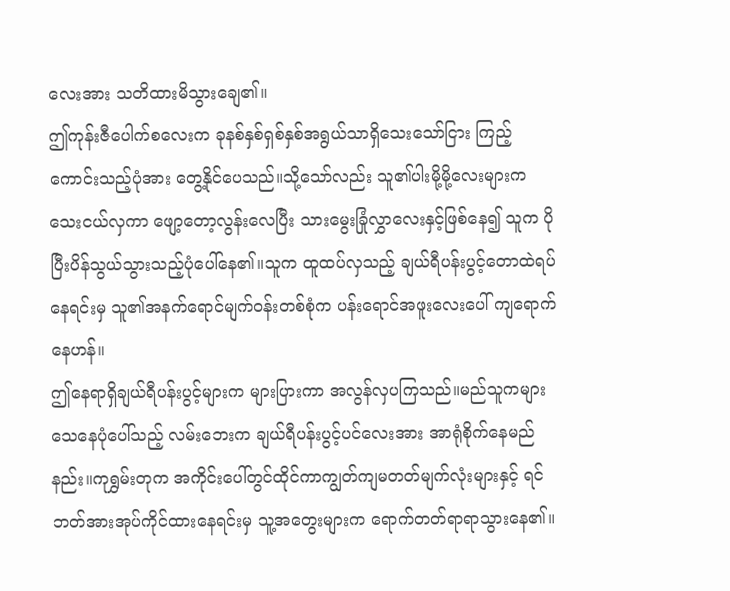လေးအား သတိထားမိသွားချေ၏။
ဤကုန်းဇီပေါက်စလေးက ခုနစ်နှစ်ရှစ်နှစ်အရွယ်သာရှိသေးသော်ငြား ကြည့်ကောင်းသည့်ပုံအား တွေ့နိုင်ပေသည်။သို့သော်လည်း သူ၏ပါးမို့မို့လေးများက သေးငယ်လှကာ ဖျော့တော့လွန်းလေပြီး သားမွေးခြုံလွှာလေးနှင့်ဖြစ်နေ၍ သူက ပိုပြီးပိန်သွယ်သွားသည့်ပုံပေါ်နေ၏။သူက ထူထပ်လှသည့် ချယ်ရီပန်းပွင့်တောထဲရပ်နေရင်းမှ သူ၏အနက်ရောင်မျက်ဝန်းတစ်စုံက ပန်းရောင်အဖူးလေးပေါ် ကျရောက်နေဟန်။
ဤနေရာရှိချယ်ရီပန်းပွင့်များက များပြားကာ အလွန်လှပကြသည်။မည်သူကများ သေနေပုံပေါ်သည့် လမ်းဘေးက ချယ်ရီပန်းပွင့်ပင်လေးအား အာရုံစိုက်နေမည်နည်း။ကုရွှမ်းတုက အကိုင်းပေါ်တွင်ထိုင်ကာကျွတ်ကျမတတ်မျက်လုံးများနှင့် ရင်ဘတ်အားအုပ်ကိုင်ထားနေရင်းမှ သူ့အတွေးများက ရောက်တတ်ရာရာသွားနေ၏။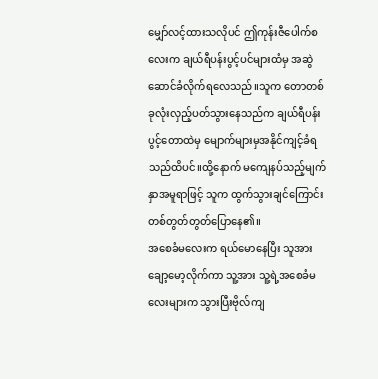မျှော်လင့်ထားသလိုပင် ဤကုန်းဇီပေါက်စလေးက ချယ်ရီပန်းပွင့်ပင်များထံမှ အဆွဲဆောင်ခံလိုက်ရလေသည်။သူက တောတစ်ခုလုံးလှည့်ပတ်သွားနေသည်က ချယ်ရီပန်းပွင့်တောထဲမှ မျောက်များမှအနိုင်ကျင့်ခံရသည်ထိပင်။ထို့နောက် မကျေနပ်သည့်မျက်နှာအမူရာဖြင့် သူက ထွက်သွားချင်ကြောင်းတစ်တွတ်တွတ်ပြောနေ၏။
အစေခံမလေးက ရယ်မောနေပြီး သူအားချော့မော့လိုက်ကာ သူ့အား သူ့ရဲ့အစေခံမလေးများက သွားပြီးဗိုလ်ကျ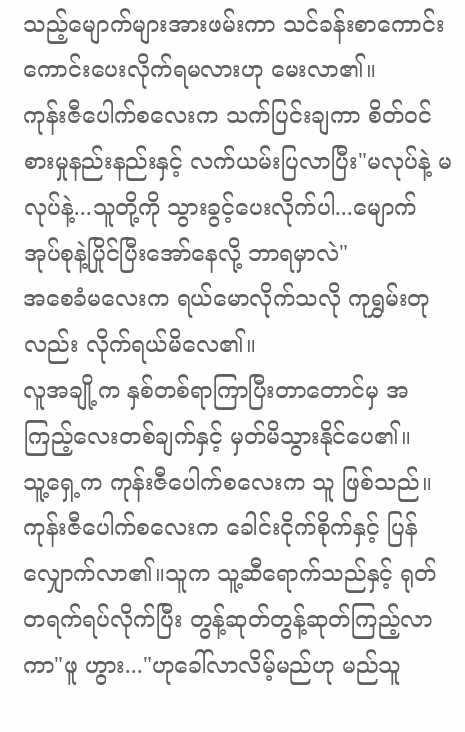သည့်မျောက်များအားဖမ်းကာ သင်ခန်းစာကောင်းကောင်းပေးလိုက်ရမလားဟု မေးလာ၏။
ကုန်းဇီပေါက်စလေးက သက်ပြင်းချကာ စိတ်ဝင်စားမှုနည်းနည်းနှင့် လက်ယမ်းပြလာပြီး"မလုပ်နဲ့ မလုပ်နဲ့...သူတို့ကို သွားခွင့်ပေးလိုက်ပါ...မျောက်အုပ်စုနဲ့ပြိုင်ပြီးအော်နေလို့ ဘာရမှာလဲ"
အစေခံမလေးက ရယ်မောလိုက်သလို ကုရွှမ်းတုလည်း လိုက်ရယ်မိလေ၏။
လူအချို့က နှစ်တစ်ရာကြာပြီးတာတောင်မှ အကြည့်လေးတစ်ချက်နှင့် မှတ်မိသွားနိုင်ပေ၏။
သူ့ရှေ့က ကုန်းဇီပေါက်စလေးက သူ ဖြစ်သည်။
ကုန်းဇီပေါက်စလေးက ခေါင်းငိုက်စိုက်နှင့် ပြန်လျှောက်လာ၏။သူက သူ့ဆီရောက်သည်နှင့် ရုတ်တရက်ရပ်လိုက်ပြီး တွန့်ဆုတ်တွန့်ဆုတ်ကြည့်လာကာ"ဖူ ဟွား..."ဟုခေါ်လာလိမ့်မည်ဟု မည်သူ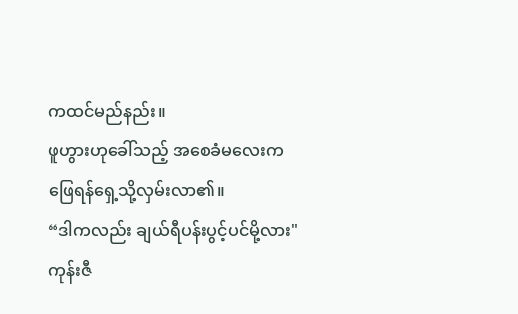ကထင်မည်နည်း။
ဖူဟွားဟုခေါ်သည့် အစေခံမလေးက ဖြေရန်ရှေ့သို့လှမ်းလာ၏။
“ဒါကလည်း ချယ်ရီပန်းပွင့်ပင်မို့လား"
ကုန်းဇီ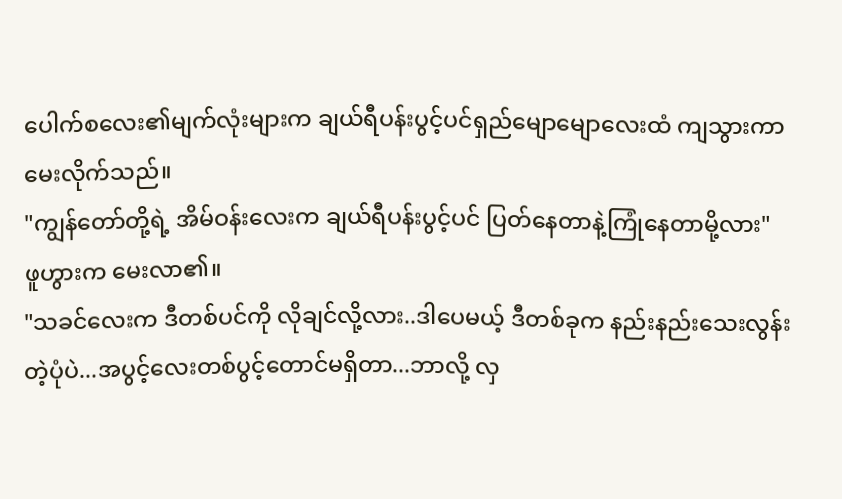ပေါက်စလေး၏မျက်လုံးများက ချယ်ရီပန်းပွင့်ပင်ရှည်မျောမျောလေးထံ ကျသွားကာ မေးလိုက်သည်။
"ကျွန်တော်တို့ရဲ့ အိမ်ဝန်းလေးက ချယ်ရီပန်းပွင့်ပင် ပြတ်နေတာနဲ့ကြုံနေတာမို့လား"
ဖူဟွားက မေးလာ၏။
"သခင်လေးက ဒီတစ်ပင်ကို လိုချင်လို့လား..ဒါပေမယ့် ဒီတစ်ခုက နည်းနည်းသေးလွန်းတဲ့ပုံပဲ...အပွင့်လေးတစ်ပွင့်တောင်မရှိတာ...ဘာလို့ လှ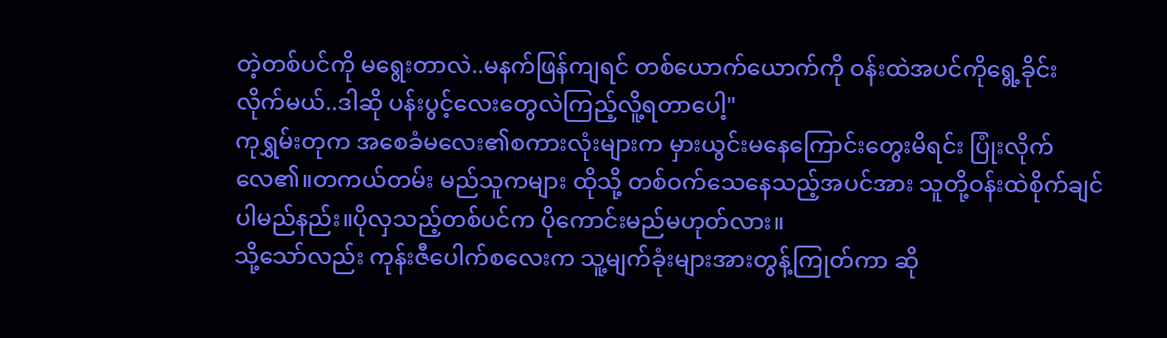တဲ့တစ်ပင်ကို မရွေးတာလဲ..မနက်ဖြန်ကျရင် တစ်ယောက်ယောက်ကို ဝန်းထဲအပင်ကိုရွေ့ခိုင်းလိုက်မယ်..ဒါဆို ပန်းပွင့်လေးတွေလဲကြည့်လိူ့ရတာပေါ့"
ကုရွှမ်းတုက အစေခံမလေး၏စကားလုံးများက မှားယွင်းမနေကြောင်းတွေးမိရင်း ပြုံးလိုက်လေ၏။တကယ်တမ်း မည်သူကများ ထိုသို့ တစ်ဝက်သေနေသည့်အပင်အား သူတို့ဝန်းထဲစိုက်ချင်ပါမည်နည်း။ပိုလှသည့်တစ်ပင်က ပိုကောင်းမည်မဟုတ်လား။
သို့သော်လည်း ကုန်းဇီပေါက်စလေးက သူ့မျက်ခုံးများအားတွန့်ကြုတ်ကာ ဆို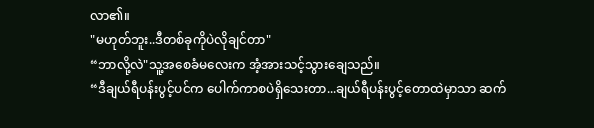လာ၏။
"မဟုတ်ဘူး..ဒီတစ်ခုကိုပဲလိုချင်တာ"
“ဘာလို့လဲ"သူ့အစေခံမလေးက အံ့အားသင့်သွားချေသည်။
“ဒီချယ်ရီပန်းပွင့်ပင်က ပေါက်ကာစပဲရှိသေးတာ...ချယ်ရီပန်းပွင့်တောထဲမှာသာ ဆက်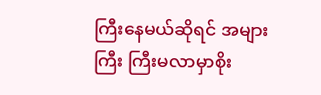ကြီးနေမယ်ဆိုရင် အများကြီး ကြီးမလာမှာစိုး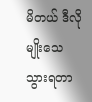မိတယ် ဒီလိုမျိုးသေသွားရတာ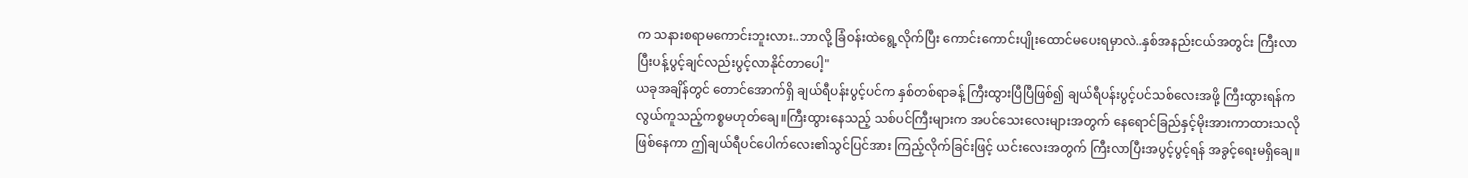က သနားစရာမကောင်းဘူးလား..ဘာလို့ ခြံဝန်းထဲရွေ့လိုက်ပြီး ကောင်းကောင်းပျိုးထောင်မပေးရမှာလဲ..နှစ်အနည်းငယ်အတွင်း ကြီးလာပြီးပန့်ပွင့်ချင်လည်းပွင့်လာနိုင်တာပေါ့"
ယခုအချိန်တွင် တောင်အောက်ရှိ ချယ်ရီပန်းပွင့်ပင်က နှစ်တစ်ရာခန့် ကြီးထွားပြီပြီဖြစ်၍ ချယ်ရီပန်းပွင့်ပင်သစ်လေးအဖို့ ကြီးထွားရန်က လွယ်ကူသည့်ကစ္စမဟုတ်ချေ။ကြီးထွားနေသည့် သစ်ပင်ကြီးများက အပင်သေးလေးများအတွက် နေရောင်ခြည်နှင့်မိုးအားကာထားသလိုဖြစ်နေကာ ဤချယ်ရီပင်ပေါက်လေး၏သွင်ပြင်အား ကြည့်လိုက်ခြင်းဖြင့် ယင်းလေးအတွက် ကြီးလာပြီးအပွင့်ပွင့်ရန် အခွင့်ရေးမရှိချေ။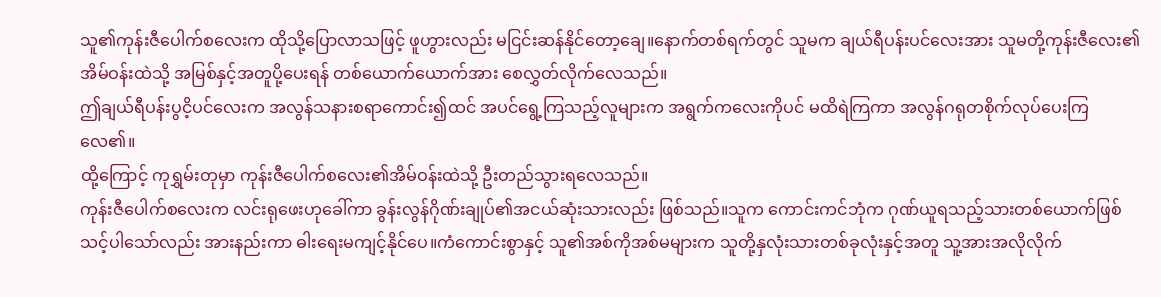သူ၏ကုန်းဇီပေါက်စလေးက ထိုသို့ပြောလာသဖြင့် ဖူဟွားလည်း မငြင်းဆန်နိုင်တော့ချေ။နောက်တစ်ရက်တွင် သူမက ချယ်ရီပန်းပင်လေးအား သူမတို့ကုန်းဇီလေး၏အိမ်ဝန်းထဲသို့ အမြစ်နှင့်အတူပို့ပေးရန် တစ်ယောက်ယောက်အား စေလွှတ်လိုက်လေသည်။
ဤချယ်ရီပန်းပွငိ့ပင်လေးက အလွန်သနားစရာကောင်း၍ထင် အပင်ရွေ့ကြသည့်လူများက အရွက်ကလေးကိုပင် မထိရဲကြကာ အလွန်ဂရုတစိုက်လုပ်ပေးကြလေ၏။
ထို့ကြောင့် ကုရွှမ်းတုမှာ ကုန်းဇီပေါက်စလေး၏အိမ်ဝန်းထဲသို့ ဦးတည်သွားရလေသည်။
ကုန်းဇီပေါက်စလေးက လင်းရုဖေးဟုခေါ်ကာ ခွန်းလွန်ဂိုဏ်းချုပ်၏အငယ်ဆုံးသားလည်း ဖြစ်သည်။သူက ကောင်းကင်ဘုံက ဂုဏ်ယူရသည့်သားတစ်ယောက်ဖြစ်သင့်ပါသော်လည်း အားနည်းကာ ဓါးရေးမကျင့်နိုင်ပေ။ကံကောင်းစွာနှင့် သူ၏အစ်ကိုအစ်မများက သူတို့နှလုံးသားတစ်ခုလုံးနှင့်အတူ သူ့အားအလိုလိုက်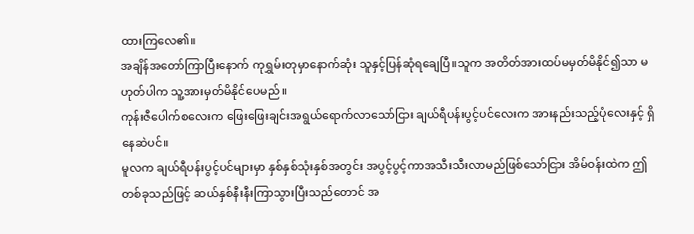ထားကြလေ၏။
အချိန်အတော်ကြာပြီးနောက် ကုရွှမ်းတုမှာနောက်ဆုံး သူနှင့်ပြန်ဆုံရချေပြီ။သူက အတိတ်အားထပ်မမှတ်မိနိုင်၍သာ မဟုတ်ပါက သူ့အားမှတ်မိနိုင်ပေမည်။
ကုန်းဇီပေါက်စလေးက ဖြေးဖြေးချင်းအရွယ်ရောက်လာသော်ငြား ချယ်ရီပန်းပွင့်ပင်လေးက အားနည်းသည့်ပုံလေးနှင့် ရှိနေဆဲပင်။
မူလက ချယ်ရီပန်းပွင့်ပင်များမှာ နှစ်နှစ်သုံးနှစ်အတွင်း အပွင့်ပွင့်ကာအသီးသီးလာမည်ဖြစ်သော်ငြား အိမ်ဝန်းထဲက ဤတစ်ခုသည်ဖြင့် ဆယ်နှစ်နီးနီးကြာသွားပြီးသည်တောင် အ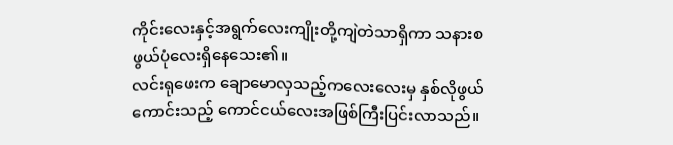ကိုင်းလေးနှင့်အရွက်လေးကျိုးတို့ကျဲတဲသာရှိကာ သနားစဖွယ်ပုံလေးရှိနေသေး၏။
လင်းရုဖေးက ချောမောလှသည့်ကလေးလေးမှ နှစ်လိုဖွယ်ကောင်းသည့် ကောင်ငယ်လေးအဖြစ်ကြီးပြင်းလာသည်။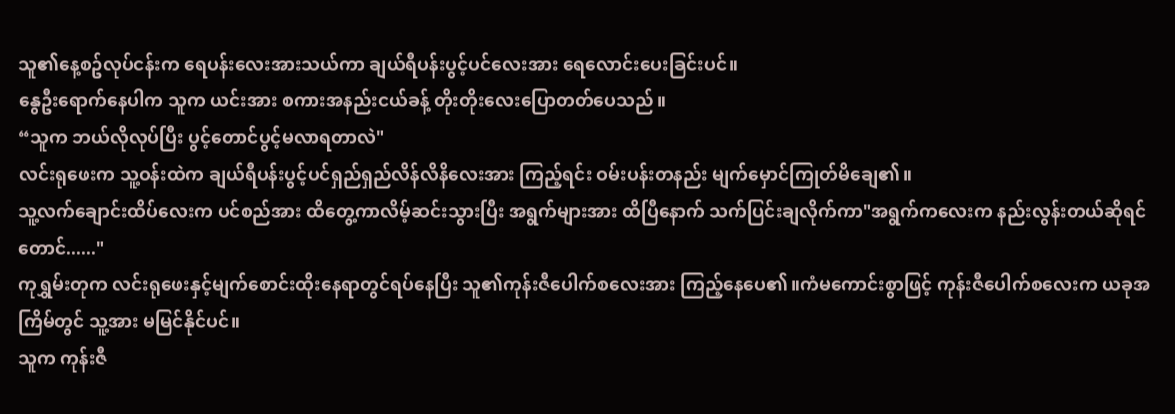သူ၏နေ့စဥ်လုပ်ငန်းက ရေပန်းလေးအားသယ်ကာ ချယ်ရီပန်းပွင့်ပင်လေးအား ရေလောင်းပေးခြင်းပင်။
နွေဦးရောက်နေပါက သူက ယင်းအား စကားအနည်းငယ်ခန့် တိုးတိုးလေးပြောတတ်ပေသည်။
“သူက ဘယ်လိုလုပ်ပြီး ပွင့်တောင်ပွင့်မလာရတာလဲ"
လင်းရုဖေးက သူ့ဝန်းထဲက ချယ်ရီပန်းပွင့်ပင်ရှည်ရှည်လိန်လိနိလေးအား ကြည့်ရင်း ဝမ်းပန်းတနည်း မျက်မှောင်ကြုတ်မိချေ၏။
သူ့လက်ချောင်းထိပ်လေးက ပင်စည်အား ထိတွေ့ကာလိမ့်ဆင်းသွားပြီး အရွက်များအား ထိပြီနောက် သက်ပြင်းချလိုက်ကာ"အရွက်ကလေးက နည်းလွန်းတယ်ဆိုရင်တောင်......"
ကုရွှမ်းတုက လင်းရုဖေးနှင့်မျက်စောင်းထိုးနေရာတွင်ရပ်နေပြီး သူ၏ကုန်းဇီပေါက်စလေးအား ကြည့်နေပေ၏။ကံမကောင်းစွာဖြင့် ကုန်းဇီပေါက်စလေးက ယခုအကြိမ်တွင် သူ့အား မမြင်နိုင်ပင်။
သူက ကုန်းဇီ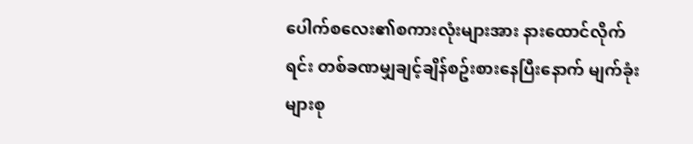ပေါက်စလေး၏စကားလုံးများအား နားထောင်လိုက်ရင်း တစ်ခဏမျှချင့်ချိန်စဥ်းစားနေပြီးနောက် မျက်ခုံးများစု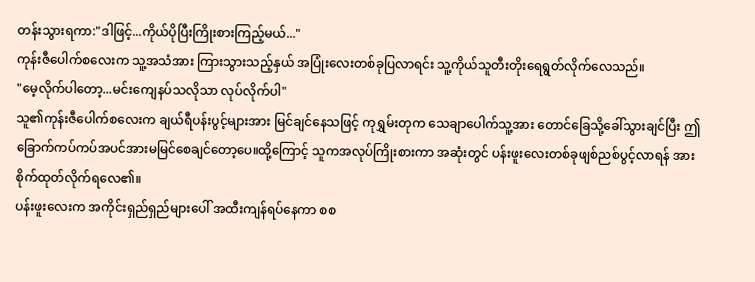တန်းသွားရကာ:"ဒါဖြင့်...ကိုယ်ပိုပြီးကြိုးစားကြည့်မယ်..."
ကုန်းဇီပေါက်စလေးက သူ့အသံအား ကြားသွားသည့်နှယ် အပြုံးလေးတစ်ခုပြလာရင်း သူ့ကိုယ်သူတီးတိုးရေရွတ်လိုက်လေသည်။
"မေ့လိုက်ပါတော့...မင်းကျေနပ်သလိုသာ လုပ်လိုက်ပါ"
သူ၏ကုန်းဇီပေါက်စလေးက ချယ်ရီပန်းပွင့်များအား မြင်ချင်နေသဖြင့် ကုရွှမ်းတုက သေချာပေါက်သူ့အား တောင်ခြေသို့ခေါ်သွားချင်ပြီး ဤခြောက်ကပ်ကပ်အပင်အားမမြင်စေချင်တော့ပေ။ထို့ကြောင့် သူကအလုပ်ကြိုးစားကာ အဆုံးတွင် ပန်းဖူးလေးတစ်ခုဖျစ်ညစ်ပွင့်လာရန် အားစိုက်ထုတ်လိုက်ရလေ၏။
ပန်းဖူးလေးက အကိုင်းရှည်ရှည်များပေါ် အထီးကျန်ရပ်နေကာ စစ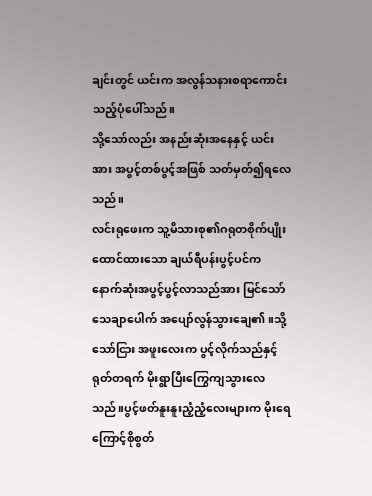ချင်းတွင် ယင်းက အလွန်သနားစရာကောင်းသည့်ပုံပေါ်သည်။
သို့သော်လည်း အနည်းဆုံးအနေနှင့် ယင်းအား အပွင့်တစ်ပွင့်အဖြစ် သတ်မှတ်၍ရလေသည်။
လင်းရုဖေးက သူ့မိသားစု၏ဂရုတစိုက်ပျိုးထောင်ထားသော ချယ်ရီပန်းပွင့်ပင်က နောက်ဆုံးအပွင့်ပွင့်လာသည်အား မြင်သော် သေချာပေါက် အပျော်လွန်သွားချေ၏။သို့သော်ငြား အဖူးလေးက ပွင့်လိုက်သည်နှင့် ရုတ်တရက် မိုးရွာပြီးကြွေကျသွားလေသည်။ပွင့်ဖတ်နူးနူးညံ့ညံ့လေးများက မိုးရေကြောင့်စိုစွတ်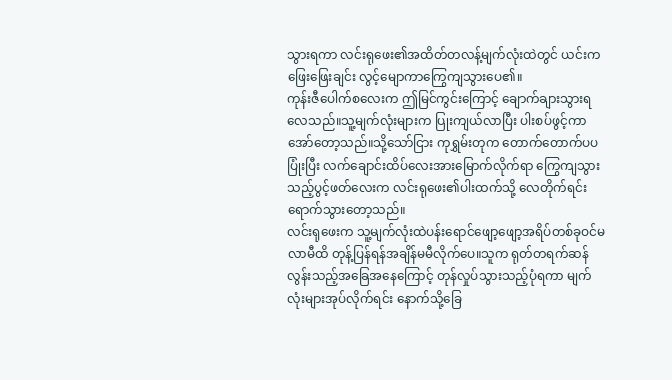သွားရကာ လင်းရုဖေး၏အထိတ်တလန့်မျက်လုံးထဲတွင် ယင်းက ဖြေးဖြေးချင်း လွင့်မျောကာကြွေကျသွားပေ၏။
ကုန်းဇီပေါက်စလေးက ဤမြင်ကွင်းကြောင့် ချောက်ချားသွားရလေသည်။သူ့မျက်လုံးများက ပြုးကျယ်လာပြီး ပါးစပ်ဖွင့်ကာအော်တော့သည်။သို့သော်ငြား ကုရွှမ်းတုက တောက်တောက်ပပပြုံးပြီး လက်ချောင်းထိပ်လေးအားမြောက်လိုက်ရာ ကြွေကျသွားသည့်ပွင့်ဖတ်လေးက လင်းရုဖေး၏ပါးထက်သို့ လေတိုက်ရင်းရောက်သွားတော့သည်။
လင်းရုဖေးက သူ့မျက်လုံးထဲပန်းရောင်ဖျော့ဖျော့အရိပ်တစ်ခုဝင်မလာမီထိ တုန့်ပြန်ရန်အချိန်မမီလိုက်ပေ။သူက ရုတ်တရက်ဆန်လွန်းသည့်အခြေအနေကြောင့် တုန်လှုပ်သွားသည့်ပုံရကာ မျက်လုံးများအုပ်လိုက်ရင်း နောက်သို့ခြေ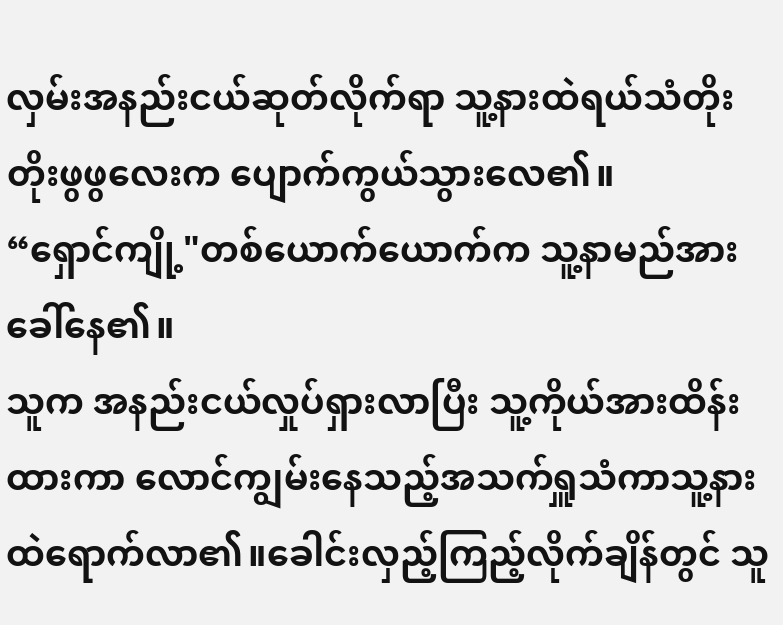လှမ်းအနည်းငယ်ဆုတ်လိုက်ရာ သူ့နားထဲရယ်သံတိုးတိုးဖွဖွလေးက ပျောက်ကွယ်သွားလေ၏။
“ရှောင်ကျို့"တစ်ယောက်ယောက်က သူ့နာမည်အားခေါ်နေ၏။
သူက အနည်းငယ်လှုပ်ရှားလာပြီး သူ့ကိုယ်အားထိန်းထားကာ လောင်ကျွမ်းနေသည့်အသက်ရှူသံကာသူ့နားထဲရောက်လာ၏။ခေါင်းလှည့်ကြည့်လိုက်ချိန်တွင် သူ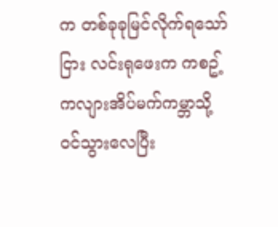က တစ်ခုခုမြင်လိုက်ရသော်ငြား လင်းရုဖေးက ကစဥ့်ကလျားအိပ်မက်ကမ္ဘာသို့ ဝင်သွားလေပြီး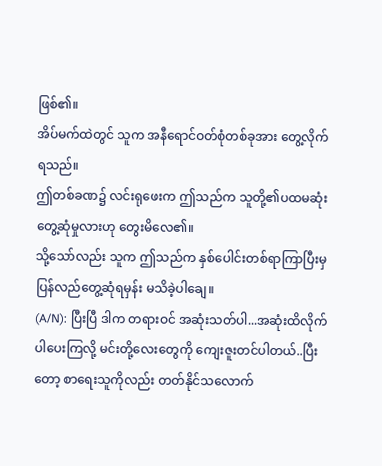ဖြစ်၏။
အိပ်မက်ထဲတွင် သူက အနီရောင်ဝတ်စုံတစ်ခုအား တွေ့လိုက်ရသည်။
ဤတစ်ခဏ၌ လင်းရုဖေးက ဤသည်က သူတို့၏ပထမဆုံးတွေ့ဆုံမှုလားဟု တွေးမိလေ၏။
သို့သော်လည်း သူက ဤသည်က နှစ်ပေါင်းတစ်ရာကြာပြီးမှ ပြန်လည်တွေ့ဆုံရမှန်း မသိခဲ့ပါချေ။
(A/N): ပြီးပြီ ဒါက တရားဝင် အဆုံးသတ်ပါ...အဆုံးထိလိုက်ပါပေးကြလို့ မင်းတို့လေးတွေကို ကျေးဇူးတင်ပါတယ်..ပြီးတော့ စာရေးသူကိုလည်း တတ်နိုင်သလောက်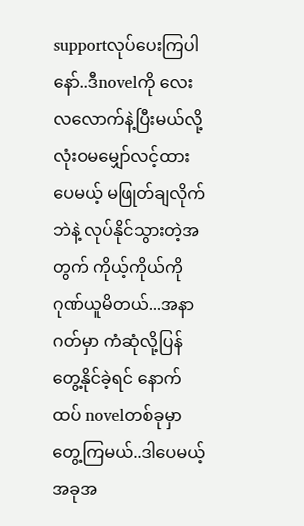supportလုပ်ပေးကြပါနော်..ဒီnovelကို လေးလလောက်နဲ့ပြီးမယ်လို့ လုံးဝမမျှော်လင့်ထားပေမယ့် မဖြုတ်ချလိုက်ဘဲနဲ့ လုပ်နိုင်သွားတဲ့အတွက် ကိုယ့်ကိုယ်ကို ဂုဏ်ယူမိတယ်...အနာဂတ်မှာ ကံဆုံလို့ပြန်တွေ့နိုင်ခဲ့ရင် နောက်ထပ် novelတစ်ခုမှာတွေ့ကြမယ်..ဒါပေမယ့် အခုအ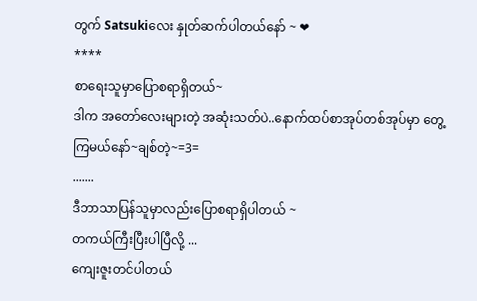တွက် Satsukiလေး နှုတ်ဆက်ပါတယ်နော် ~ ❤
****
စာရေးသူမှာပြောစရာရှိတယ်~
ဒါက အတော်လေးများတဲ့ အဆုံးသတ်ပဲ..နောက်ထပ်စာအုပ်တစ်အုပ်မှာ တွေ့ကြမယ်နော်~ချစ်တဲ့~=3=
.......
ဒီဘာသာပြန်သူမှာလည်းပြောစရာရှိပါတယ် ~
တကယ်ကြီးပြီးပါပြီလို့ ...
ကျေးဇူးတင်ပါတယ်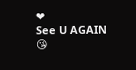❤
See U AGAIN 😘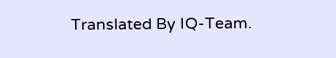Translated By IQ-Team.